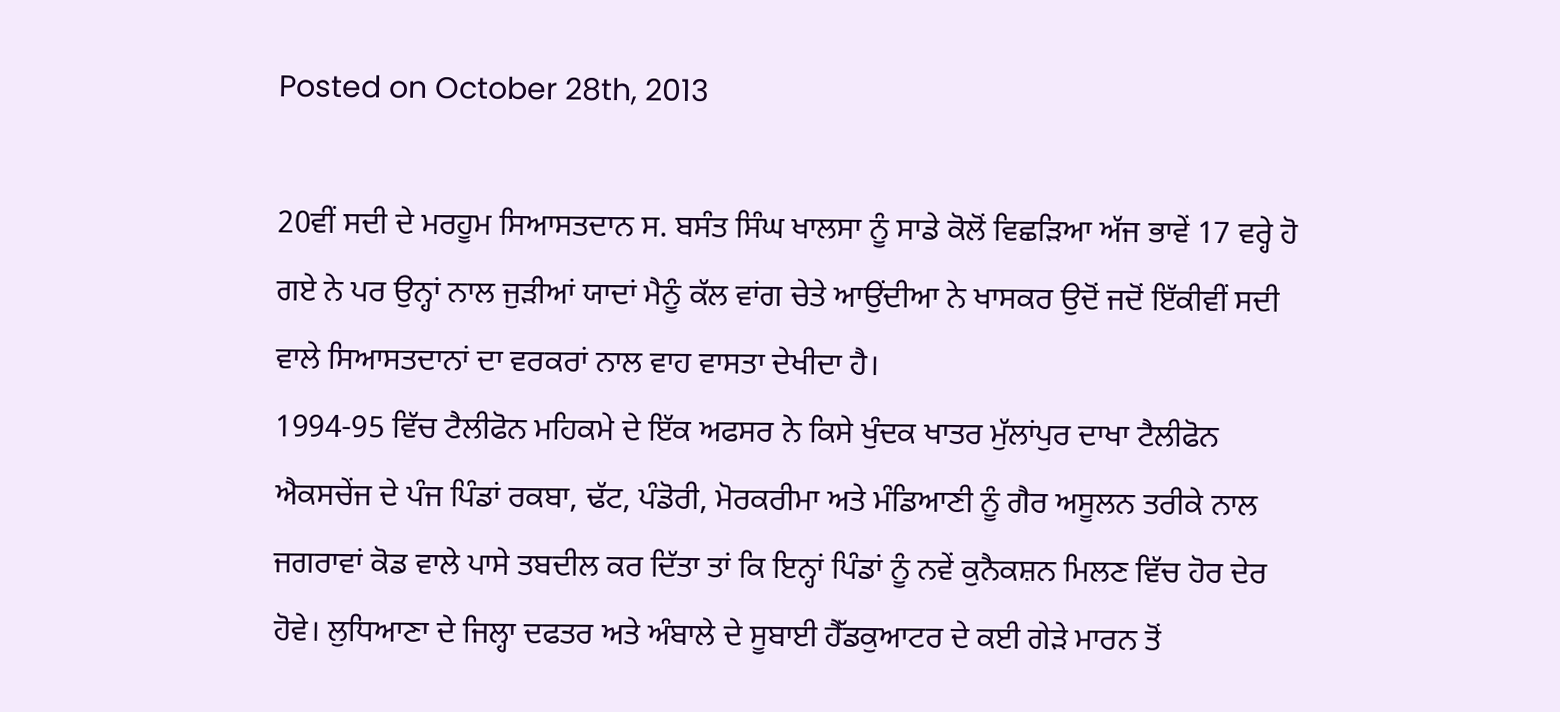Posted on October 28th, 2013

20ਵੀਂ ਸਦੀ ਦੇ ਮਰਹੂਮ ਸਿਆਸਤਦਾਨ ਸ. ਬਸੰਤ ਸਿੰਘ ਖਾਲਸਾ ਨੂੰ ਸਾਡੇ ਕੋਲੋਂ ਵਿਛੜਿਆ ਅੱਜ ਭਾਵੇਂ 17 ਵਰ੍ਹੇ ਹੋ ਗਏ ਨੇ ਪਰ ਉਨ੍ਹਾਂ ਨਾਲ ਜੁੜੀਆਂ ਯਾਦਾਂ ਮੈਨੂੰ ਕੱਲ ਵਾਂਗ ਚੇਤੇ ਆਉਂਦੀਆ ਨੇ ਖਾਸਕਰ ਉਦੋਂ ਜਦੋਂ ਇੱਕੀਵੀਂ ਸਦੀ ਵਾਲੇ ਸਿਆਸਤਦਾਨਾਂ ਦਾ ਵਰਕਰਾਂ ਨਾਲ ਵਾਹ ਵਾਸਤਾ ਦੇਖੀਦਾ ਹੈ।
1994-95 ਵਿੱਚ ਟੈਲੀਫੋਨ ਮਹਿਕਮੇ ਦੇ ਇੱਕ ਅਫਸਰ ਨੇ ਕਿਸੇ ਖੁੰਦਕ ਖਾਤਰ ਮੁੱਲਾਂਪੁਰ ਦਾਖਾ ਟੈਲੀਫੋਨ ਐਕਸਚੇਂਜ ਦੇ ਪੰਜ ਪਿੰਡਾਂ ਰਕਬਾ, ਢੱਟ, ਪੰਡੋਰੀ, ਮੋਰਕਰੀਮਾ ਅਤੇ ਮੰਡਿਆਣੀ ਨੂੰ ਗੈਰ ਅਸੂਲਨ ਤਰੀਕੇ ਨਾਲ ਜਗਰਾਵਾਂ ਕੋਡ ਵਾਲੇ ਪਾਸੇ ਤਬਦੀਲ ਕਰ ਦਿੱਤਾ ਤਾਂ ਕਿ ਇਨ੍ਹਾਂ ਪਿੰਡਾਂ ਨੂੰ ਨਵੇਂ ਕੁਨੈਕਸ਼ਨ ਮਿਲਣ ਵਿੱਚ ਹੋਰ ਦੇਰ ਹੋਵੇ। ਲੁਧਿਆਣਾ ਦੇ ਜਿਲ੍ਹਾ ਦਫਤਰ ਅਤੇ ਅੰਬਾਲੇ ਦੇ ਸੂਬਾਈ ਹੈੱਡਕੁਆਟਰ ਦੇ ਕਈ ਗੇੜੇ ਮਾਰਨ ਤੋਂ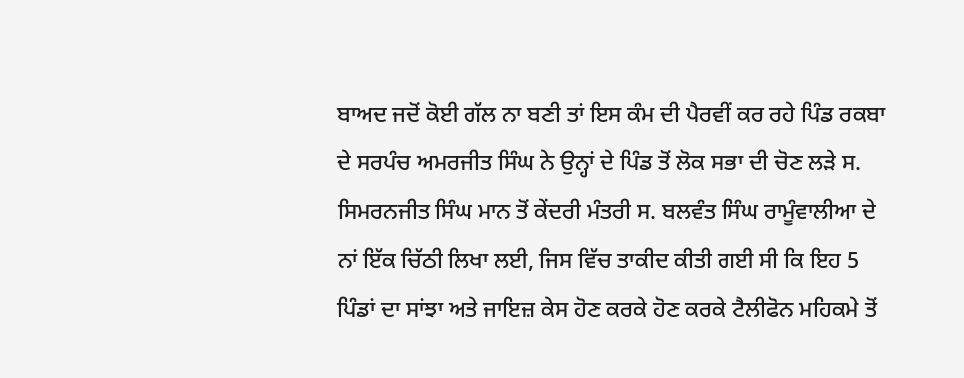ਬਾਅਦ ਜਦੋਂ ਕੋਈ ਗੱਲ ਨਾ ਬਣੀ ਤਾਂ ਇਸ ਕੰਮ ਦੀ ਪੈਰਵੀਂ ਕਰ ਰਹੇ ਪਿੰਡ ਰਕਬਾ ਦੇ ਸਰਪੰਚ ਅਮਰਜੀਤ ਸਿੰਘ ਨੇ ਉਨ੍ਹਾਂ ਦੇ ਪਿੰਡ ਤੋਂ ਲੋਕ ਸਭਾ ਦੀ ਚੋਣ ਲੜੇ ਸ. ਸਿਮਰਨਜੀਤ ਸਿੰਘ ਮਾਨ ਤੋਂ ਕੇਂਦਰੀ ਮੰਤਰੀ ਸ. ਬਲਵੰਤ ਸਿੰਘ ਰਾਮੂੰਵਾਲੀਆ ਦੇ ਨਾਂ ਇੱਕ ਚਿੱਠੀ ਲਿਖਾ ਲਈ, ਜਿਸ ਵਿੱਚ ਤਾਕੀਦ ਕੀਤੀ ਗਈ ਸੀ ਕਿ ਇਹ 5 ਪਿੰਡਾਂ ਦਾ ਸਾਂਝਾ ਅਤੇ ਜਾਇਜ਼ ਕੇਸ ਹੋਣ ਕਰਕੇ ਹੋਣ ਕਰਕੇ ਟੈਲੀਫੋਨ ਮਹਿਕਮੇ ਤੋਂ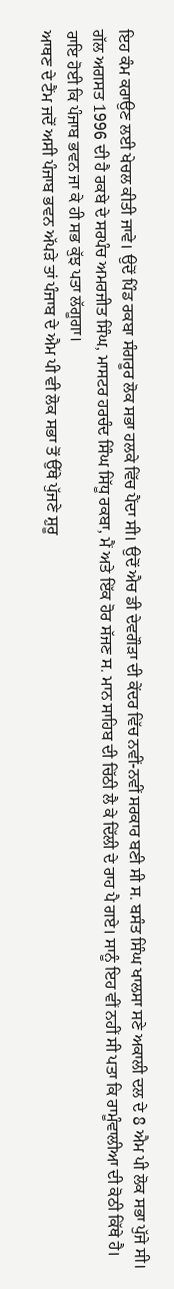ਇਹ ਕੰਮ ਕਰਾਉਣ ਲਈ ਖੇਚਲ ਕੀਤੀ ਜਾਵੇ। ਉਦੋਂ ਪਿੰਡ ਰਕਬਾ ਸੰਗਰੂਰ ਲੋਕ ਸਭਾ ਹਲਕੇ ਵਿੱਚ ਪੈਂਦਾ ਸੀ। ਉਦੋਂ ਐਚ ਡੀ ਦੇਵਗੌੜਾ ਦੀ ਕੇਂਦਰ ਵਿੱਚ ਨਵੀਂ-ਨਵੀਂ ਸਰਕਾਰ ਬਣੀ ਸੀ ਸ. ਬਸੰਤ ਸਿੰਘ ਖਾਲਸਾ ਸਣੇ ਅਕਾਲੀ ਦਲ ਦੇ 8 ਐਮ ਪੀ ਲੋਕ ਸਭਾ ਪੁੱਜੇ ਸੀ। ਗੱਲ ਅਗਸਤ 1996 ਦੀ ਹੈ ਰਕਬੇ ਦੇ ਸਰਪੰਚ ਅਮਰਜੀਤ ਸਿੰਘ, ਮਾਸਟਰ ਹਰਚੰਦ ਸਿੰਘ ਸਿੱਧੂ ਰਕਬਾ, ਮੈਂ ਅਤੇ ਇੱਕ ਹੋਰ ਸੱਜਣ ਸ. ਮਾਨ ਸਾਹਿਬ ਦੀ ਚਿੱਠੀ ਲੈ ਕੇ ਦਿੱਲੀ ਦੇ ਰਾਹ ਪੈ ਗਏ। ਸਾਨੂੰ ਇਹ ਵੀਂ ਨਹੀਂ ਸੀ ਪਤਾ ਕਿ ਰਾਮੂੰਵਾਲੀਆ ਦੀ ਕੋਠੀ ਕਿੱਥੇ ਹੈ। ਰਾਇ ਹੋਈ ਕਿ ਪੰਜਾਬ ਭਵਨ ਜਾ ਕੇ ਹੀ ਸਭ ਕੁੱਝ ਪਤਾ ਲੱਗੂਗਾ।
ਆਥਣ ਦੇ ਟੈਂਮ ਜਦੋਂ ਅਸੀ ਪੰਜਾਬ ਭਵਨ ਅੱਪੜੇ ਤਾਂ ਪੰਜਾਬ ਦੇ ਐਮ ਪੀ ਵੀ ਲੋਕ ਸਭਾ ਤੋਂ ਉੱਥੇ ਪੁੱਜਣੇ ਸ਼ੁਰੂ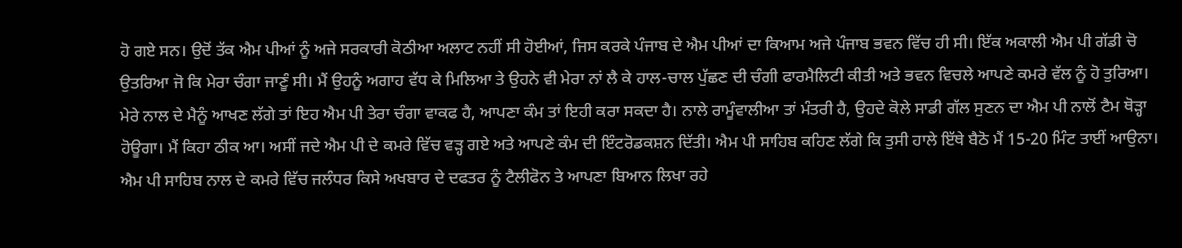ਹੋ ਗਏ ਸਨ। ਉਦੋਂ ਤੱਕ ਐਮ ਪੀਆਂ ਨੂੰ ਅਜੇ ਸਰਕਾਰੀ ਕੋਠੀਆ ਅਲਾਟ ਨਹੀਂ ਸੀ ਹੋਈਆਂ, ਜਿਸ ਕਰਕੇ ਪੰਜਾਬ ਦੇ ਐਮ ਪੀਆਂ ਦਾ ਕਿਆਮ ਅਜੇ ਪੰਜਾਬ ਭਵਨ ਵਿੱਚ ਹੀ ਸੀ। ਇੱਕ ਅਕਾਲੀ ਐਮ ਪੀ ਗੱਡੀ ਚੋ ਉਤਰਿਆ ਜੋ ਕਿ ਮੇਰਾ ਚੰਗਾ ਜਾਣੂੰ ਸੀ। ਮੈਂ ਉਹਨੂੰ ਅਗਾਹ ਵੱਧ ਕੇ ਮਿਲਿਆ ਤੇ ਉਹਨੇ ਵੀ ਮੇਰਾ ਨਾਂ ਲੈ ਕੇ ਹਾਲ-ਚਾਲ ਪੁੱਛਣ ਦੀ ਚੰਗੀ ਫਾਰਮੈਲਿਟੀ ਕੀਤੀ ਅਤੇ ਭਵਨ ਵਿਚਲੇ ਆਪਣੇ ਕਮਰੇ ਵੱਲ ਨੂੰ ਹੋ ਤੁਰਿਆ। ਮੇਰੇ ਨਾਲ ਦੇ ਮੈਨੂੰ ਆਖਣ ਲੱਗੇ ਤਾਂ ਇਹ ਐਮ ਪੀ ਤੇਰਾ ਚੰਗਾ ਵਾਕਫ ਹੈ, ਆਪਣਾ ਕੰਮ ਤਾਂ ਇਹੀ ਕਰਾ ਸਕਦਾ ਹੈ। ਨਾਲੇ ਰਾਮੂੰਵਾਲੀਆ ਤਾਂ ਮੰਤਰੀ ਹੈ, ਉਹਦੇ ਕੋਲੇ ਸਾਡੀ ਗੱਲ ਸੁਣਨ ਦਾ ਐਮ ਪੀ ਨਾਲੋਂ ਟੈਮ ਥੋੜ੍ਹਾ ਹੋਊਗਾ। ਮੈਂ ਕਿਹਾ ਠੀਕ ਆ। ਅਸੀਂ ਜਦੇ ਐਮ ਪੀ ਦੇ ਕਮਰੇ ਵਿੱਚ ਵੜ੍ਹ ਗਏ ਅਤੇ ਆਪਣੇ ਕੰਮ ਦੀ ਇੰਟਰੋਡਕਸ਼ਨ ਦਿੱਤੀ। ਐਮ ਪੀ ਸਾਹਿਬ ਕਹਿਣ ਲੱਗੇ ਕਿ ਤੁਸੀ ਹਾਲੇ ਇੱਥੇ ਬੈਠੋ ਮੈਂ 15-20 ਮਿੰਟ ਤਾਈਂ ਆਉਨਾ। ਐਮ ਪੀ ਸਾਹਿਬ ਨਾਲ ਦੇ ਕਮਰੇ ਵਿੱਚ ਜਲੰਧਰ ਕਿਸੇ ਅਖਬਾਰ ਦੇ ਦਫਤਰ ਨੂੰ ਟੈਲੀਫੋਨ ਤੇ ਆਪਣਾ ਬਿਆਨ ਲਿਖਾ ਰਹੇ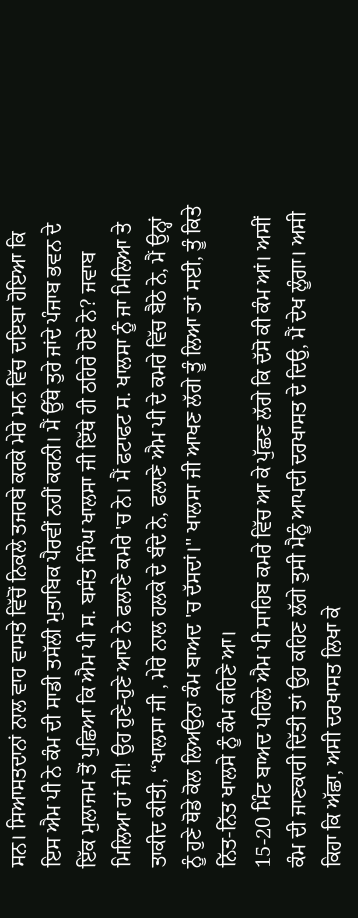ਸਨ। ਸਿਆਸਤਦਾਨਾਂ ਨਾਲ ਵਾਹ ਵਾਸਤੇ ਵਿੱਚੋਂ ਨਿਕਲੇ ਤਜਰਬੇ ਕਰਕੇ ਮੇਰੇ ਮਨ ਵਿੱਚ ਦਇਬਾ ਹੋਇਆ ਕਿ ਇਸ ਐਮ ਪੀ ਨੇ ਕੰਮ ਦੀ ਸਾਡੀ ਤਸੱਲੀ ਮੁਤਾਬਿਕ ਪੈਰਵੀਂ ਨਹੀਂ ਕਰਨੀ। ਮੈਂ ਉੱਥੇ ਤੁਰੇ ਜਾਂਦੇ ਪੰਜਾਬ ਭਵਨ ਦੇ ਇੱਕ ਮੁਲਾਜਮ ਤੋਂ ਪੁਛਿਆ ਕਿ ਐਮ ਪੀ ਸ. ਬਸੰਤ ਸਿੰਘ ਖਾਲਸਾ ਜੀ ਇੱਥੇ ਹੀ ਠਹਿਰੇ ਹੋਏ ਨੇ? ਜਵਾਬ ਮਿਲਿਆ ਹਾਂ ਜੀ! ਉਹ ਹੁਣੇ-ਹੁਣੇ ਆਏ ਨੇ ਫਲਾਣੇ ਕਮਰੇ 'ਚ ਨੇ। ਮੈਂ ਫਟਾਫਟ ਸ. ਖਾਲਸਾ ਨੂੰ ਜਾ ਮਿਲਿਆ ਤੇ ਤਾਕੀਦ ਕੀਤੀ, “ਖਾਲਸਾ ਜੀ , ਮੇਰੇ ਨਾਲ ਹਲਕੇ ਦੇ ਬੰਦੇ ਨੇ, ਫਲਾਣੇ ਐਮ ਪੀ ਦੇ ਕਮਰੇ ਵਿੱਚ ਬੈਠੇ ਨੇ, ਮੈਂ ਉਨ੍ਹਾਂ ਨੂੰ ਹੁਣੇ ਥੋਡੇ ਕੋਲ ਲਿਅਉਨਾ ਕੰਮ ਬਾਅਦ 'ਚ ਦੱਸਦਾਂ।'' ਖਾਲਸਾ ਜੀ ਆਖਣ ਲੱਗੇ ਤੂੰ ਲਿਆ ਤਾਂ ਸਈ, ਤੂੰ ਕਿਤੇ ਨਿੱਤ-ਨਿੱਤ ਖਾਲਸੇ ਨੂੰ ਕੰਮ ਕਹਿਣੇ ਆ।
15-20 ਮਿੰਟ ਬਾਅਦ ਪਹਿਲੇ ਐਮ ਪੀ ਸਾਹਿਬ ਕਮਰੇ ਵਿੱਚ ਆ ਕੇ ਪੁੱਛਣ ਲੱਗੇ ਕਿ ਦੱਸੋ ਕੀ ਕੰਮ ਆਂ। ਅਸੀਂ ਕੰਮ ਦੀ ਜਾਣਕਾਰੀ ਦਿੱਤੀ ਤਾਂ ਉਹ ਕਹਿਣ ਲੱਗੇ ਤੁਸੀ ਮੈਨੂੰ ਆਪਦੀ ਦਰਖਾਸਤ ਦੇ ਦਿਉ, ਮੈਂ ਦੇਖ ਲੂੰਗਾ। ਅਸੀ ਕਿਹਾ ਕਿ ਅੱਛਾ, ਅਸੀ ਦਰਖਾਸਤ ਲਿਖਾ ਕੇ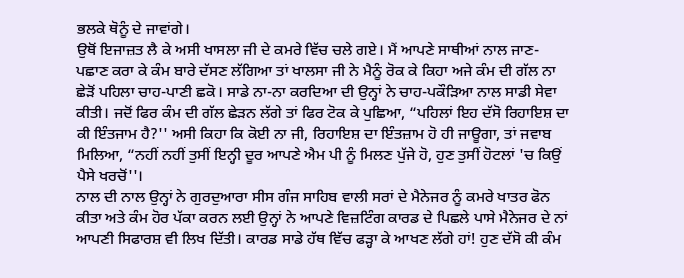ਭਲਕੇ ਥੋਨੂੰ ਦੇ ਜਾਵਾਂਗੇ।
ਉਥੋਂ ਇਜਾਜ਼ਤ ਲੈ ਕੇ ਅਸੀ ਖਾਸਲਾ ਜੀ ਦੇ ਕਮਰੇ ਵਿੱਚ ਚਲੇ ਗਏ। ਮੈਂ ਆਪਣੇ ਸਾਥੀਆਂ ਨਾਲ ਜਾਣ-ਪਛਾਣ ਕਰਾ ਕੇ ਕੰਮ ਬਾਰੇ ਦੱਸਣ ਲੱਗਿਆ ਤਾਂ ਖਾਲਸਾ ਜੀ ਨੇ ਮੈਨੂੰ ਰੋਕ ਕੇ ਕਿਹਾ ਅਜੇ ਕੰਮ ਦੀ ਗੱਲ ਨਾ ਛੇੜੋਂ ਪਹਿਲਾ ਚਾਹ-ਪਾਣੀ ਛਕੋ। ਸਾਡੇ ਨਾ-ਨਾ ਕਰਦਿਆ ਦੀ ਉਨ੍ਹਾਂ ਨੇ ਚਾਹ-ਪਕੌੜਿਆ ਨਾਲ ਸਾਡੀ ਸੇਵਾ ਕੀਤੀ। ਜਦੋਂ ਫਿਰ ਕੰਮ ਦੀ ਗੱਲ ਛੇੜਨ ਲੱਗੇ ਤਾਂ ਫਿਰ ਟੋਕ ਕੇ ਪੁਛਿਆ, “ਪਹਿਲਾਂ ਇਹ ਦੱਸੋ ਰਿਹਾਇਸ਼ ਦਾ ਕੀ ਇੰਤਜਾਮ ਹੈ?'' ਅਸੀ ਕਿਹਾ ਕਿ ਕੋਈ ਨਾ ਜੀ, ਰਿਹਾਇਸ਼ ਦਾ ਇੰਤਜ਼ਾਮ ਹੋ ਹੀ ਜਾਊਗਾ, ਤਾਂ ਜਵਾਬ ਮਿਲਿਆ, “ਨਹੀਂ ਨਹੀਂ ਤੁਸੀਂ ਇਨ੍ਹੀ ਦੂਰ ਆਪਣੇ ਐਮ ਪੀ ਨੂੰ ਮਿਲਣ ਪੁੱਜੇ ਹੋ, ਹੁਣ ਤੁਸੀਂ ਹੋਟਲਾਂ 'ਚ ਕਿਉਂ ਪੈਸੇ ਖਰਚੋਂ''।
ਨਾਲ ਦੀ ਨਾਲ ਉਨ੍ਹਾਂ ਨੇ ਗੁਰਦੁਆਰਾ ਸੀਸ ਗੰਜ ਸਾਹਿਬ ਵਾਲੀ ਸਰਾਂ ਦੇ ਮੈਨੇਜਰ ਨੂੰ ਕਮਰੇ ਖਾਤਰ ਫੋਨ ਕੀਤਾ ਅਤੇ ਕੰਮ ਹੋਰ ਪੱਕਾ ਕਰਨ ਲਈ ਉਨ੍ਹਾਂ ਨੇ ਆਪਣੇ ਵਿਜ਼ਟਿੰਗ ਕਾਰਡ ਦੇ ਪਿਛਲੇ ਪਾਸੇ ਮੈਨੇਜਰ ਦੇ ਨਾਂ ਆਪਣੀ ਸਿਫਾਰਸ਼ ਵੀ ਲਿਖ ਦਿੱਤੀ। ਕਾਰਡ ਸਾਡੇ ਹੱਥ ਵਿੱਚ ਫੜ੍ਹਾ ਕੇ ਆਖਣ ਲੱਗੇ ਹਾਂ! ਹੁਣ ਦੱਸੋ ਕੀ ਕੰਮ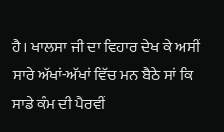ਹੈ। ਖਾਲਸਾ ਜੀ ਦਾ ਵਿਹਾਰ ਦੇਖ ਕੇ ਅਸੀਂ ਸਾਰੇ ਅੱਖਾਂ-ਅੱਖਾਂ ਵਿੱਚ ਮਨ ਬੈਠੇ ਸਾਂ ਕਿ ਸਾਡੇ ਕੰਮ ਦੀ ਪੈਰਵੀਂ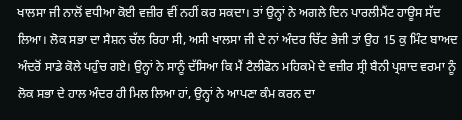ਖਾਲਸਾ ਜੀ ਨਾਲੋਂ ਵਧੀਆ ਕੋਈ ਵਜ਼ੀਰ ਵੀਂ ਨਹੀਂ ਕਰ ਸਕਦਾ। ਤਾਂ ਉਨ੍ਹਾਂ ਨੇ ਅਗਲੇ ਦਿਨ ਪਾਰਲੀਮੈਂਟ ਹਾਊਸ ਸੱਦ ਲਿਆ। ਲੋਕ ਸਭਾ ਦਾ ਸੈਸ਼ਨ ਚੱਲ ਰਿਹਾ ਸੀ, ਅਸੀ ਖਾਲਸਾ ਜੀ ਦੇ ਨਾਂ ਅੰਦਰ ਚਿੱਟ ਭੇਜੀ ਤਾਂ ਉਹ 15 ਕੁ ਮਿੰਟ ਬਾਅਦ ਅੰਦਰੋਂ ਸਾਡੇ ਕੋਲੇ ਪਹੁੰਚ ਗਏ। ਉਨ੍ਹਾਂ ਨੇ ਸਾਨੂੰ ਦੱਸਿਆ ਕਿ ਮੈਂ ਟੈਲੀਫੋਨ ਮਹਿਕਮੇ ਦੇ ਵਜ਼ੀਰ ਸ੍ਰੀ ਬੈਨੀ ਪ੍ਰਸ਼ਾਦ ਵਰਮਾ ਨੂੰ ਲੋਕ ਸਭਾ ਦੇ ਹਾਲ ਅੰਦਰ ਹੀ ਮਿਲ ਲਿਆ ਹਾਂ, ਉਨ੍ਹਾਂ ਨੇ ਆਪਣਾ ਕੰਮ ਕਰਨ ਦਾ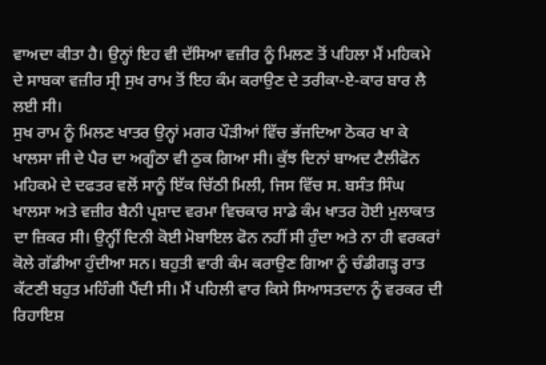ਵਾਅਦਾ ਕੀਤਾ ਹੈ। ਉਨ੍ਹਾਂ ਇਹ ਵੀ ਦੱਸਿਆ ਵਜ਼ੀਰ ਨੂੰ ਮਿਲਣ ਤੋਂ ਪਹਿਲਾ ਮੈਂ ਮਹਿਕਮੇ ਦੇ ਸਾਬਕਾ ਵਜ਼ੀਰ ਸ੍ਰੀ ਸੁਖ ਰਾਮ ਤੋਂ ਇਹ ਕੰਮ ਕਰਾਉਣ ਦੇ ਤਰੀਕਾ-ਏ-ਕਾਰ ਬਾਰ ਲੈ ਲਈ ਸੀ।
ਸੁਖ ਰਾਮ ਨੂੰ ਮਿਲਣ ਖਾਤਰ ਉਨ੍ਹਾਂ ਮਗਰ ਪੌੜੀਆਂ ਵਿੱਚ ਭੱਜਦਿਆ ਠੋਕਰ ਖਾ ਕੇ ਖਾਲਸਾ ਜੀ ਦੇ ਪੈਰ ਦਾ ਅਗੂੰਠਾ ਵੀ ਠੁਕ ਗਿਆ ਸੀ। ਕੁੱਝ ਦਿਨਾਂ ਬਾਅਦ ਟੈਲੀਫੋਨ ਮਹਿਕਮੇ ਦੇ ਦਫਤਰ ਵਲੋਂ ਸਾਨੂੰ ਇੱਕ ਚਿੱਠੀ ਮਿਲੀ, ਜਿਸ ਵਿੱਚ ਸ. ਬਸੰਤ ਸਿੰਘ ਖਾਲਸਾ ਅਤੇ ਵਜ਼ੀਰ ਬੈਨੀ ਪ੍ਰਸ਼ਾਦ ਵਰਮਾ ਵਿਚਕਾਰ ਸਾਡੇ ਕੰਮ ਖਾਤਰ ਹੋਈ ਮੁਲਾਕਾਤ ਦਾ ਜ਼ਿਕਰ ਸੀ। ਉਨ੍ਹੀਂ ਦਿਨੀ ਕੋਈ ਮੋਬਾਇਲ ਫੋਨ ਨਹੀਂ ਸੀ ਹੁੰਦਾ ਅਤੇ ਨਾ ਹੀ ਵਰਕਰਾਂ ਕੋਲੇ ਗੱਡੀਆ ਹੁੰਦੀਆ ਸਨ। ਬਹੁਤੀ ਵਾਰੀ ਕੰਮ ਕਰਾਉਣ ਗਿਆ ਨੂੰ ਚੰਡੀਗੜ੍ਹ ਰਾਤ ਕੱਟਣੀ ਬਹੁਤ ਮਹਿੰਗੀ ਪੈਂਦੀ ਸੀ। ਮੈਂ ਪਹਿਲੀ ਵਾਰ ਕਿਸੇ ਸਿਆਸਤਦਾਨ ਨੂੰ ਵਰਕਰ ਦੀ ਰਿਹਾਇਸ਼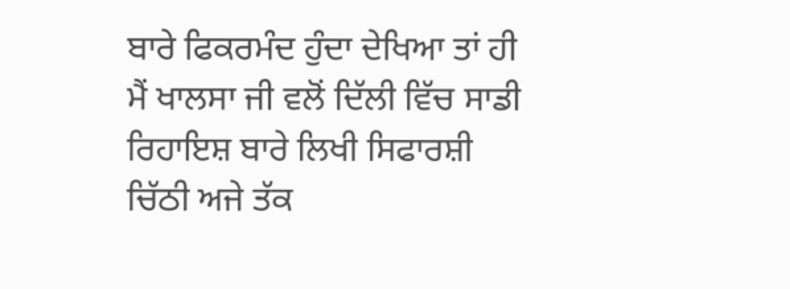ਬਾਰੇ ਫਿਕਰਮੰਦ ਹੁੰਦਾ ਦੇਖਿਆ ਤਾਂ ਹੀ ਮੈਂ ਖਾਲਸਾ ਜੀ ਵਲੋਂ ਦਿੱਲੀ ਵਿੱਚ ਸਾਡੀ ਰਿਹਾਇਸ਼ ਬਾਰੇ ਲਿਖੀ ਸਿਫਾਰਸ਼ੀ ਚਿੱਠੀ ਅਜੇ ਤੱਕ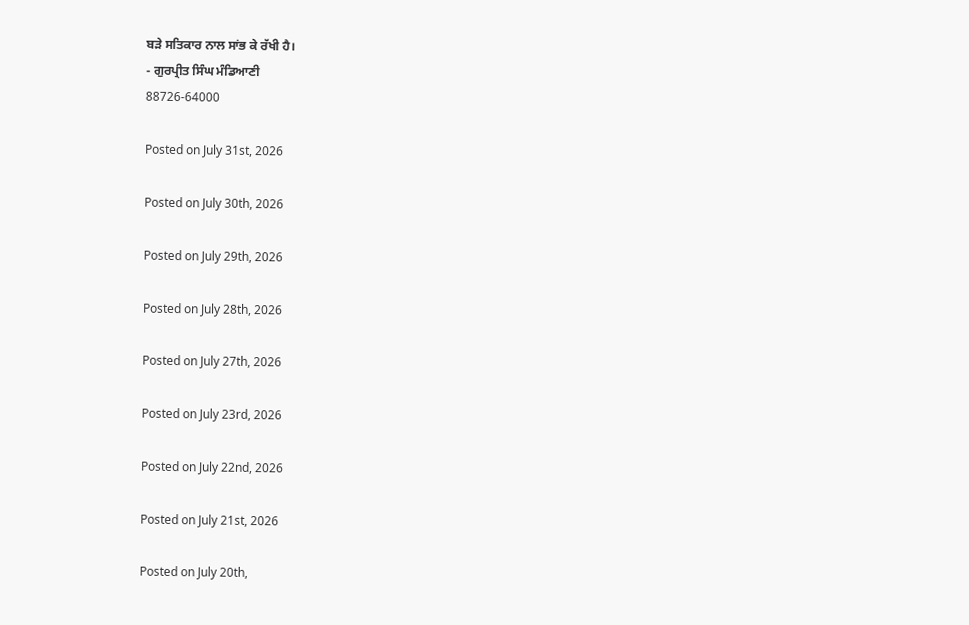ਬੜੇ ਸਤਿਕਾਰ ਨਾਲ ਸਾਂਭ ਕੇ ਰੱਖੀ ਹੈ।
- ਗੁਰਪ੍ਰੀਤ ਸਿੰਘ ਮੰਡਿਆਣੀ
88726-64000

Posted on July 31st, 2026

Posted on July 30th, 2026

Posted on July 29th, 2026

Posted on July 28th, 2026

Posted on July 27th, 2026

Posted on July 23rd, 2026

Posted on July 22nd, 2026

Posted on July 21st, 2026

Posted on July 20th,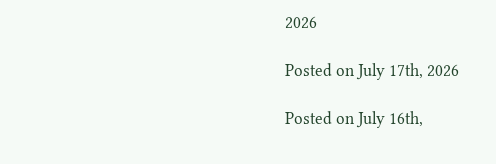2026

Posted on July 17th, 2026

Posted on July 16th,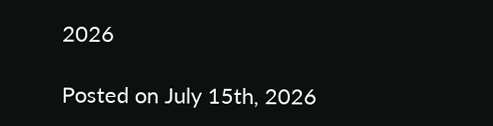2026

Posted on July 15th, 2026